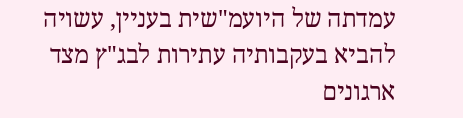עמדתה של היועמ"שית בעניין, עשויה להביא בעקבותיה עתירות לבג"ץ מצד ארגונים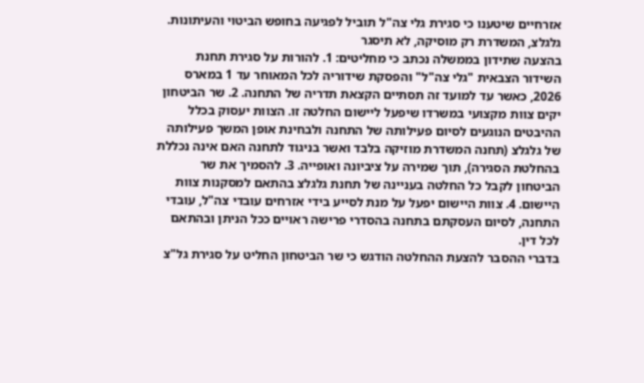אזרחיים שיטענו כי סגירת גלי צה"ל תוביל לפגיעה בחופש הביטוי והעיתונות.
גלגלצ, המשדרת רק מוסיקה, לא תיסגר
בהצעה שתידון בממשלה נכתב כי מחליטים: 1. להורות על סגירת תחנת השידור הצבאית "גלי צה"ל" והפסקת שידוריה לכל המאוחר עד 1 במארס 2026, כאשר עד למועד זה תסתיים הקצאת תדריה של התחנה. 2. שר הביטחון יקים צוות מקצועי במשרדו שיפעל ליישום החלטה זו. הצוות יעסוק בכלל ההיבטים הנוגעים לסיום פעילותה של התחנה ולבחינת אופן המשך פעילותה של גלגלצ (תחנה המשדרת מוזיקה בלבד ואשר בניגוד לתחנה האם אינה נכללת בהחלטת הסגירה), תוך שמירה על ציביונה ואופייה. 3. להסמיך את שר הביטחון לקבל כל החלטה בעניינה של תחנת גלגלצ בהתאם למסקנות צוות היישום. 4. צוות היישום יפעל על מנת לסייע בידי אזרחים עובדי צה"ל, עובדי התחנה, לסיום העסקתם בתחנה בהסדרי פרישה ראויים ככל הניתן ובהתאם לכל דין.
בדברי ההסבר להצעת ההחלטה הודגש כי שר הביטחון החליט על סגירת גל"צ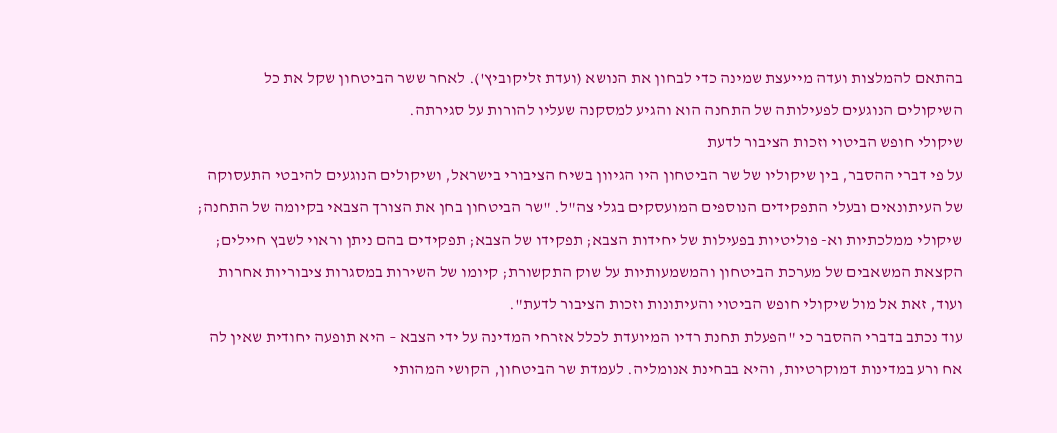בהתאם להמלצות ועדה מייעצת שמינה כדי לבחון את הנושא (ועדת זליקוביץ'). לאחר ששר הביטחון שקל את כל השיקולים הנוגעים לפעילותה של התחנה הוא והגיע למסקנה שעליו להורות על סגירתה.
שיקולי חופש הביטוי וזכות הציבור לדעת
על פי דברי ההסבר, בין שיקוליו של שר הביטחון היו הגיוון בשיח הציבורי בישראל, ושיקולים הנוגעים להיבטי התעסוקה של העיתונאים ובעלי התפקידים הנוספים המועסקים בגלי צה"ל. "שר הביטחון בחן את הצורך הצבאי בקיומה של התחנה; שיקולי ממלכתיות וא- פוליטיות בפעילות של יחידות הצבא; תפקידו של הצבא; תפקידים בהם ניתן וראוי לשבץ חיילים; הקצאת המשאבים של מערכת הביטחון והמשמעותיות על שוק התקשורת; קיומו של השירות במסגרות ציבוריות אחרות ועוד, זאת אל מול שיקולי חופש הביטוי והעיתונות וזכות הציבור לדעת".
עוד נכתב בדברי ההסבר כי "הפעלת תחנת רדיו המיועדת לכלל אזרחי המדינה על ידי הצבא – היא תופעה יחודית שאין לה אח ורע במדינות דמוקרטיות, והיא בבחינת אנומליה. לעמדת שר הביטחון, הקושי המהותי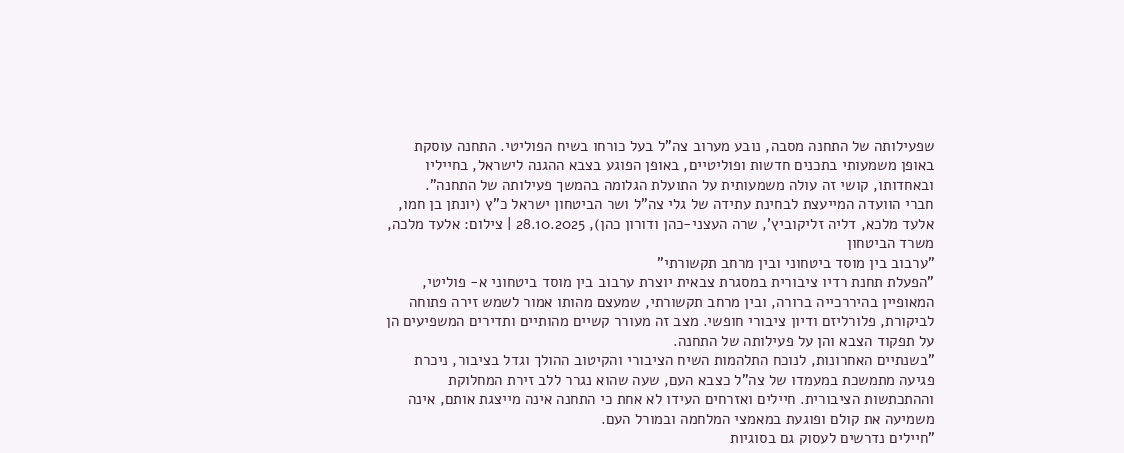שפעילותה של התחנה מסבה, נובע מערוב צה"ל בעל כורחו בשיח הפוליטי. התחנה עוסקת באופן משמעותי בתכנים חדשות ופוליטיים, באופן הפוגע בצבא ההגנה לישראל, בחייליו ובאחדותו, קושי זה עולה משמעותית על התועלת הגלומה בהמשך פעילותה של התחנה".
חברי הוועדה המייעצת לבחינת עתידה של גלי צה"ל ושר הביטחון ישראל כ"ץ (יונתן בן חמו, אלעד מלכא, דליה זליקוביץ', שרה העצני-כהן ודורון כהן), 28.10.2025 | צילום: אלעד מלכה, משרד הביטחון
"ערבוב בין מוסד ביטחוני ובין מרחב תקשורתי"
"הפעלת תחנת רדיו ציבורית במסגרת צבאית יוצרת ערבוב בין מוסד ביטחוני א- פוליטי, המאופיין בהיררכייה ברורה, ובין מרחב תקשורתי, שמעצם מהותו אמור לשמש זירה פתוחה לביקורת, פלורליזם ודיון ציבורי חופשי. מצב זה מעורר קשיים מהותיים ותדירים המשפיעים הן על תפקוד הצבא והן על פעילותה של התחנה.
"בשנתיים האחרונות, לנוכח התלהמות השיח הציבורי והקיטוב ההולך וגדל בציבור, ניכרת פגיעה מתמשכת במעמדו של צה"ל כצבא העם, שעה שהוא נגרר ללב זירת המחלוקת וההתכתשות הציבורית. חיילים ואזרחים העידו לא אחת כי התחנה אינה מייצגת אותם, אינה משמיעה את קולם ופוגעת במאמצי המלחמה ובמורל העם.
"חיילים נדרשים לעסוק גם בסוגיות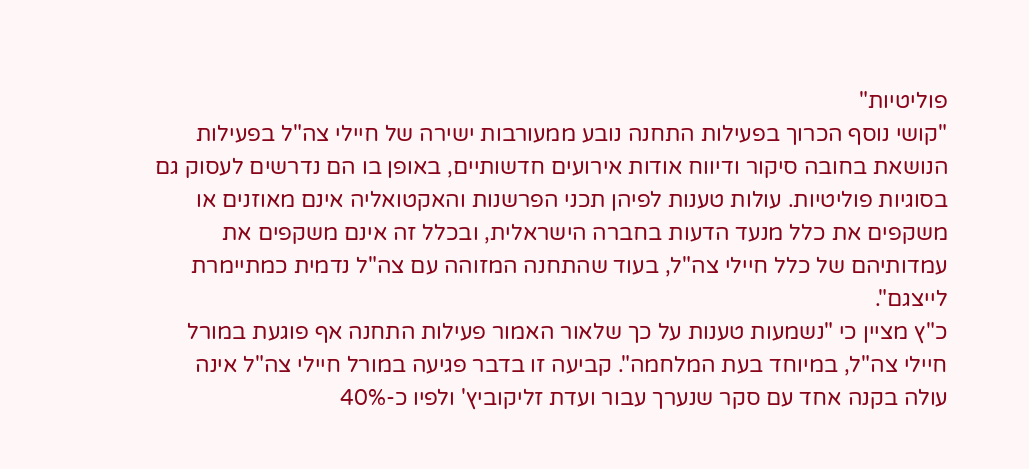פוליטיות"
"קושי נוסף הכרוך בפעילות התחנה נובע ממעורבות ישירה של חיילי צה"ל בפעילות הנושאת בחובה סיקור ודיווח אודות אירועים חדשותיים, באופן בו הם נדרשים לעסוק גם בסוגיות פוליטיות. עולות טענות לפיהן תכני הפרשנות והאקטואליה אינם מאוזנים או משקפים את כלל מנעד הדעות בחברה הישראלית, ובכלל זה אינם משקפים את עמדותיהם של כלל חיילי צה"ל, בעוד שהתחנה המזוהה עם צה"ל נדמית כמתיימרת לייצגם".
כ"ץ מציין כי "נשמעות טענות על כך שלאור האמור פעילות התחנה אף פוגעת במורל חיילי צה"ל, במיוחד בעת המלחמה". קביעה זו בדבר פגיעה במורל חיילי צה"ל אינה עולה בקנה אחד עם סקר שנערך עבור ועדת זליקוביץ' ולפיו כ-40%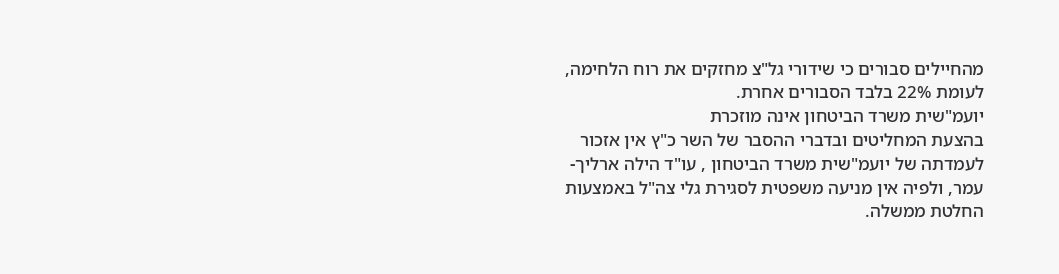מהחיילים סבורים כי שידורי גל"צ מחזקים את רוח הלחימה, לעומת 22% בלבד הסבורים אחרת.
יועמ"שית משרד הביטחון אינה מוזכרת
בהצעת המחליטים ובדברי ההסבר של השר כ"ץ אין אזכור לעמדתה של יועמ"שית משרד הביטחון , עו"ד הילה ארליך-עמר, ולפיה אין מניעה משפטית לסגירת גלי צה"ל באמצעות החלטת ממשלה.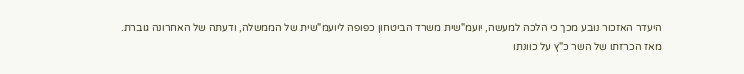היעדר האזכור נובע מכך כי הלכה למעשה, יועמ"שית משרד הביטחון כפופה ליועמ"שית של הממשלה, ודעתה של האחרונה גוברת.
מאז הכרזתו של השר כ"ץ על כוונתו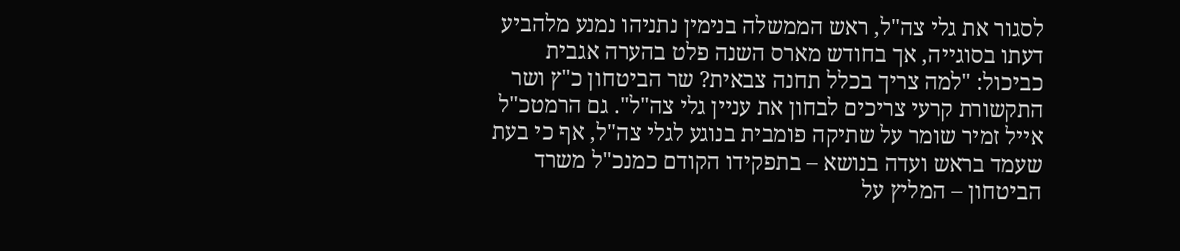לסגור את גלי צה"ל, ראש הממשלה בנימין נתניהו נמנע מלהביע דעתו בסוגייה, אך בחודש מארס השנה פלט בהערה אגבית כביכול: "למה צריך בכלל תחנה צבאית? שר הביטחון כ"ץ ושר התקשורת קרעי צריכים לבחון את עניין גלי צה"ל". גם הרמטכ"ל אייל זמיר שומר על שתיקה פומבית בנוגע לגלי צה"ל, אף כי בעת שעמד בראש ועדה בנושא – בתפקידו הקודם כמנכ"ל משרד הביטחון – המליץ על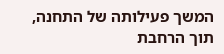המשך פעילותה של התחנה, תוך הרחבת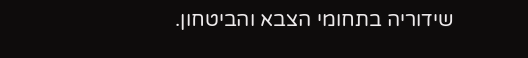שידוריה בתחומי הצבא והביטחון.